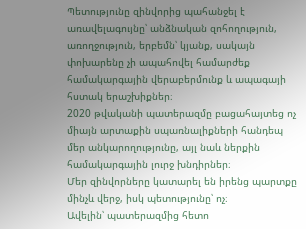Պետությունը զինվորից պահանջել է առավելագույնը՝ անձնական զոհողություն, առողջություն, երբեմն՝ կյանք, սակայն փոխարենը չի ապահովել համարժեք համակարգային վերաբերմունք և ապագայի հստակ երաշխիքներ։
2020 թվականի պատերազմը բացահայտեց ոչ միայն արտաքին սպառնալիքների հանդեպ մեր անկարողությունը, այլ նաև ներքին համակարգային լուրջ խնդիրներ։
Մեր զինվորները կատարել են իրենց պարտքը մինչև վերջ, իսկ պետությունը՝ ոչ։
Ավելին՝ պատերազմից հետո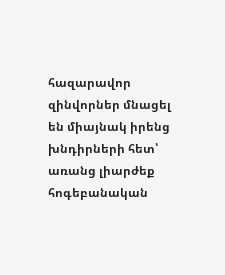հազարավոր զինվորներ մնացել են միայնակ իրենց խնդիրների հետ՝
առանց լիարժեք հոգեբանական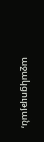աջակցության,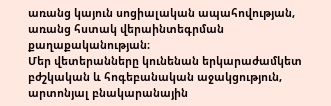առանց կայուն սոցիալական ապահովության,
առանց հստակ վերաինտեգրման քաղաքականության։
Մեր վետերանները կունենան երկարաժամկետ
բժշկական և հոգեբանական աջակցություն, արտոնյալ բնակարանային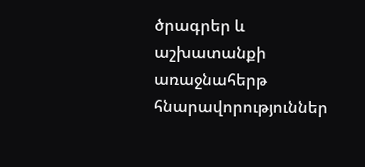ծրագրեր և աշխատանքի առաջնահերթ հնարավորություններ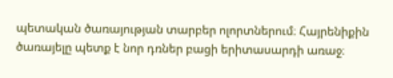պետական ծառայության տարբեր ոլորտներում։ Հայրենիքին ծառայելը պետք է նոր դռներ բացի երիտասարդի առաջ։